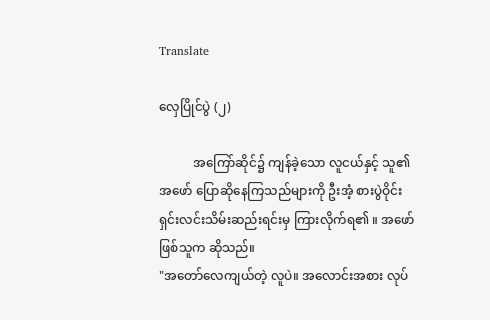Translate

လှေပြိုင်ပွဲ (၂)

           အကြော်ဆိုင်၌ ကျန်ခဲ့သော လူငယ်နှင့် သူ၏ အဖော် ပြောဆိုနေကြသည်များကို ဦးအံ့ စားပွဲဝိုင်း ရှင်းလင်းသိမ်းဆည်းရင်းမှ ကြားလိုက်ရ၏ ။ အဖော်ဖြစ်သူက ဆိုသည်။
"အတော်လေကျယ်တဲ့ လူပဲ။ အလောင်းအစား လုပ်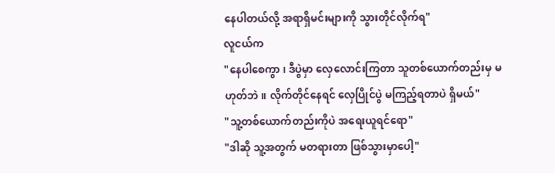နေပါတယ်လို့ အရာရှိမင်းများကို သွားတိုင်လိုက်ရ"
လူငယ်က
"နေပါစေကွာ၊ ဒီပွဲမှာ လှေလောင်းကြတာ သူတစ်ယောက်တည်းမှ မဟုတ်ဘဲ။ လိုက်တိုင်နေရင် လှေပြိုင်ပွဲ မကြည့်ရတာပဲ ရှိမယ်"
"သူ့တစ်ယောက်တည်းကိုပဲ အရေးယူရင်ရော"
"ဒါဆို သူ့အတွက် မတရားတာ ဖြစ်သွားမှာပေါ့"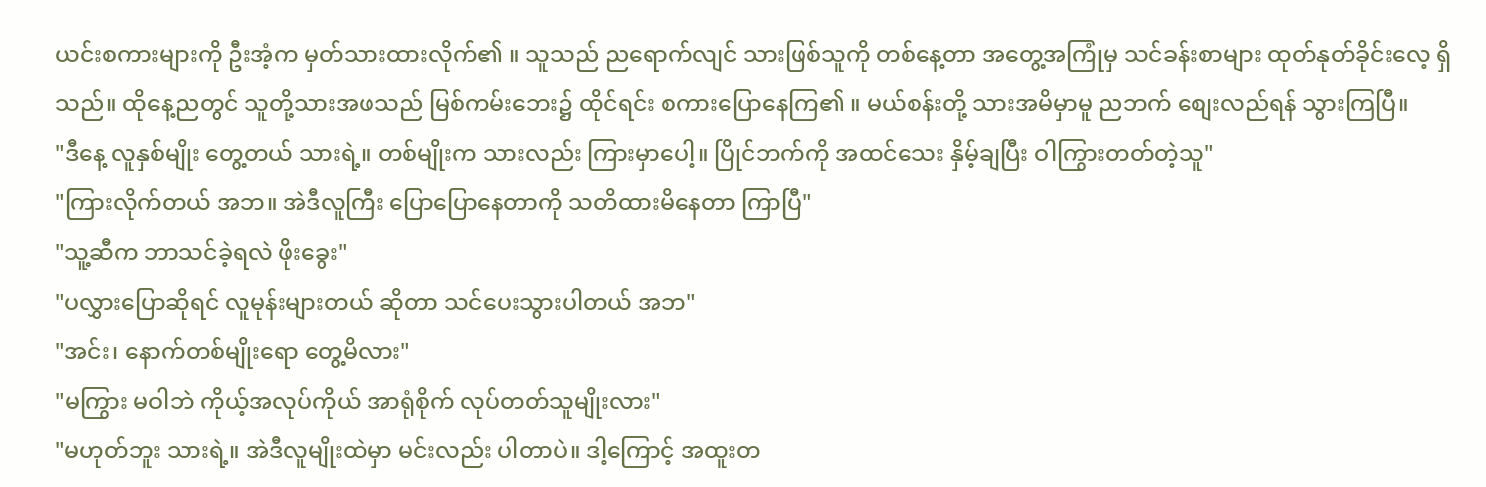ယင်းစကားများကို ဦးအံ့က မှတ်သားထားလိုက်၏ ။ သူသည် ညရောက်လျင် သားဖြစ်သူကို တစ်နေ့တာ အတွေ့အကြုံမှ သင်ခန်းစာများ ထုတ်နုတ်ခိုင်းလေ့ ရှိသည်။ ထိုနေ့ညတွင် သူတို့သားအဖသည် မြစ်ကမ်းဘေး၌ ထိုင်ရင်း စကားပြောနေကြ၏ ။ မယ်စန်းတို့ သားအမိမှာမူ ညဘက် စျေးလည်ရန် သွားကြပြီ။
"ဒီနေ့ လူနှစ်မျိုး တွေ့တယ် သားရဲ့။ တစ်မျိုးက သားလည်း ကြားမှာပေါ့။ ပြိုင်ဘက်ကို အထင်သေး နှိမ့်ချပြီး ဝါကြွားတတ်တဲ့သူ"
"ကြားလိုက်တယ် အဘ။ အဲဒီလူကြီး ပြောပြောနေတာကို သတိထားမိနေတာ ကြာပြီ"
"သူ့ဆီက ဘာသင်ခဲ့ရလဲ ဖိုးခွေး"
"ပလွှားပြောဆိုရင် လူမုန်းများတယ် ဆိုတာ သင်ပေးသွားပါတယ် အဘ"
"အင်း၊ နောက်တစ်မျိုးရော တွေ့မိလား"
"မကြွား မဝါဘဲ ကိုယ့်အလုပ်ကိုယ် အာရုံစိုက် လုပ်တတ်သူမျိုးလား"
"မဟုတ်ဘူး သားရဲ့။ အဲဒီလူမျိုးထဲမှာ မင်းလည်း ပါတာပဲ။ ဒါ့ကြောင့် အထူးတ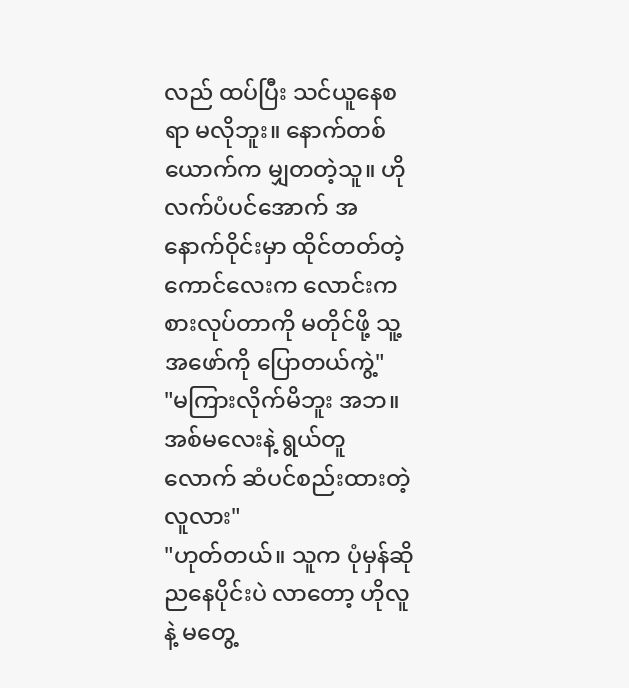လည် ထပ်ပြီး သင်ယူနေစရာ မလိုဘူး။ နောက်တစ်ယောက်က မျှတတဲ့သူ။ ဟိုလက်ပံပင်အောက် အနောက်ဝိုင်းမှာ ထိုင်တတ်တဲ့ ကောင်လေးက လောင်းကစားလုပ်တာကို မတိုင်ဖို့ သူ့အဖော်ကို ပြောတယ်ကွဲ့"
"မကြားလိုက်မိဘူး အဘ။ အစ်မလေးနဲ့ ရွယ်တူလောက် ဆံပင်စည်းထားတဲ့ လူလား"
"ဟုတ်တယ်။ သူက ပုံမှန်ဆို ညနေပိုင်းပဲ လာတော့ ဟိုလူနဲ့ မတွေ့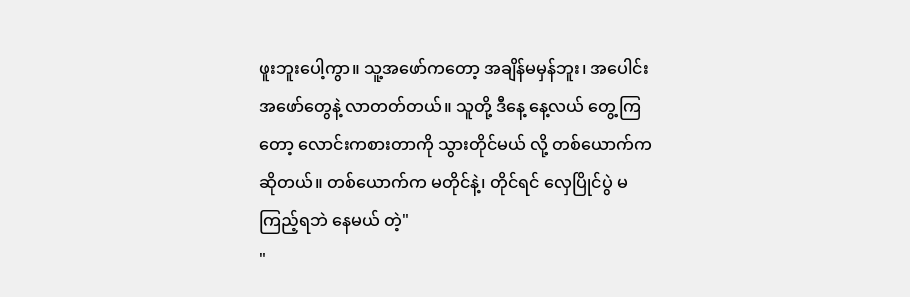ဖူးဘူးပေါ့ကွာ။ သူ့အဖော်ကတော့ အချိန်မမှန်ဘူး၊ အပေါင်းအဖော်တွေနဲ့ လာတတ်တယ်။ သူတို့ ဒီနေ့ နေ့လယ် တွေ့ကြတော့ လောင်းကစားတာကို သွားတိုင်မယ် လို့ တစ်ယောက်က ဆိုတယ်။ တစ်ယောက်က မတိုင်နဲ့၊ တိုင်ရင် လှေပြိုင်ပွဲ မကြည့်ရဘဲ နေမယ် တဲ့"
"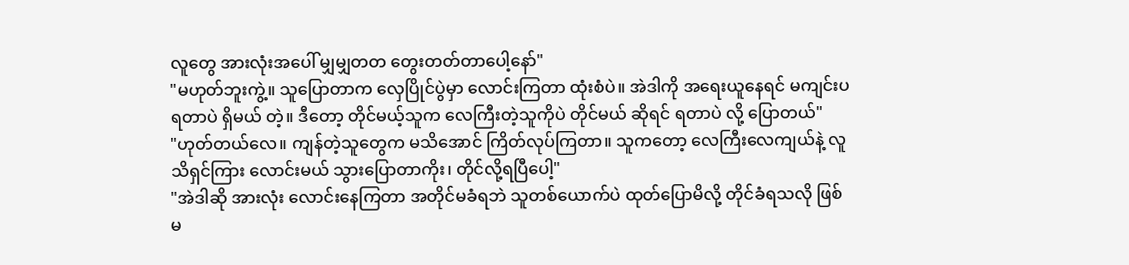လူတွေ အားလုံးအပေါ် မျှမျှတတ တွေးတတ်တာပေါ့နော်"
"မဟုတ်ဘူးကွဲ့။ သူပြောတာက လှေပြိုင်ပွဲမှာ လောင်းကြတာ ထုံးစံပဲ။ အဲဒါကို အရေးယူနေရင် မကျင်းပရတာပဲ ရှိမယ် တဲ့။ ဒီတော့ တိုင်မယ့်သူက လေကြီးတဲ့သူကိုပဲ တိုင်မယ် ဆိုရင် ရတာပဲ လို့ ပြောတယ်"
"ဟုတ်တယ်လေ။ ကျန်တဲ့သူတွေက မသိအောင် ကြိတ်လုပ်ကြတာ။ သူကတော့ လေကြီးလေကျယ်နဲ့ လူသိရှင်ကြား လောင်းမယ် သွားပြောတာကိုး၊ တိုင်လို့ရပြီပေါ့"
"အဲဒါဆို အားလုံး လောင်းနေကြတာ အတိုင်မခံရဘဲ သူတစ်ယောက်ပဲ ထုတ်ပြောမိလို့ တိုင်ခံရသလို ဖြစ်မ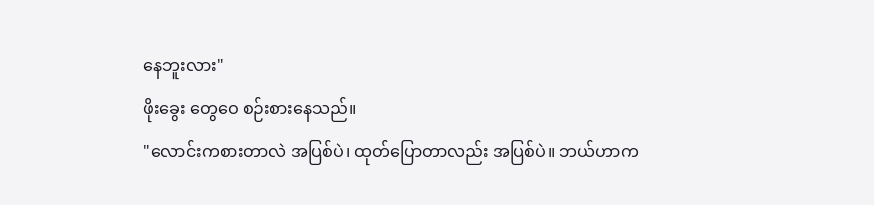နေဘူးလား"
ဖိုးခွေး တွေဝေ စဉ်းစားနေသည်။
"လောင်းကစားတာလဲ အပြစ်ပဲ၊ ထုတ်ပြောတာလည်း အပြစ်ပဲ။ ဘယ်ဟာက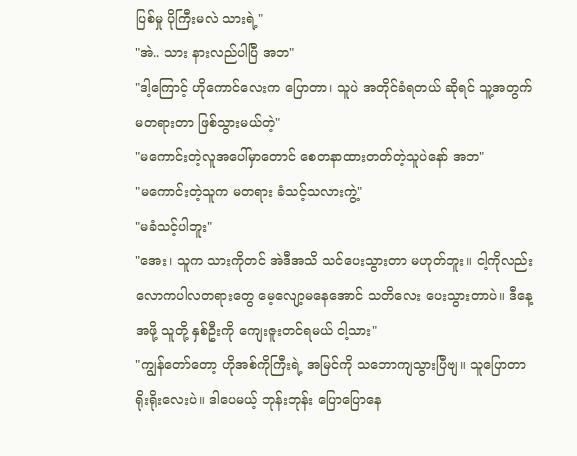ပြစ်မှု ပိုကြီးမလဲ သားရဲ့"
"အဲ.. သား နားလည်ပါပြီ အဘ"
"ဒါ့ကြောင့် ဟိုကောင်လေးက ပြောတာ၊ သူပဲ အတိုင်ခံရတယ် ဆိုရင် သူ့အတွက် မတရားတာ ဖြစ်သွားမယ်တဲ့"
"မကောင်းတဲ့လူအပေါ်မှာတောင် စေတနာထားတတ်တဲ့သူပဲနော် အဘ"
"မကောင်းတဲ့သူက မတရား ခံသင့်သလားကွဲ့"
"မခံသင့်ပါဘူး"
"အေး၊ သူက သားကိုတင် အဲဒီအသိ သင်ပေးသွားတာ မဟုတ်ဘူး။ ငါ့ကိုလည်း လောကပါလတရားတွေ မေ့လျော့မနေအောင် သတိလေး ပေးသွားတာပဲ။ ဒီနေ့အဖို့ သူတို့ နှစ်ဦးကို ကျေးဇူးတင်ရမယ် ငါ့သား"
"ကျွန်တော်တော့ ဟိုအစ်ကိုကြီးရဲ့ အမြင်ကို သဘောကျသွားပြီဗျ။ သူပြောတာ ရိုးရိုးလေးပဲ။ ဒါပေမယ့် ဘုန်းဘုန်း ပြောပြောနေ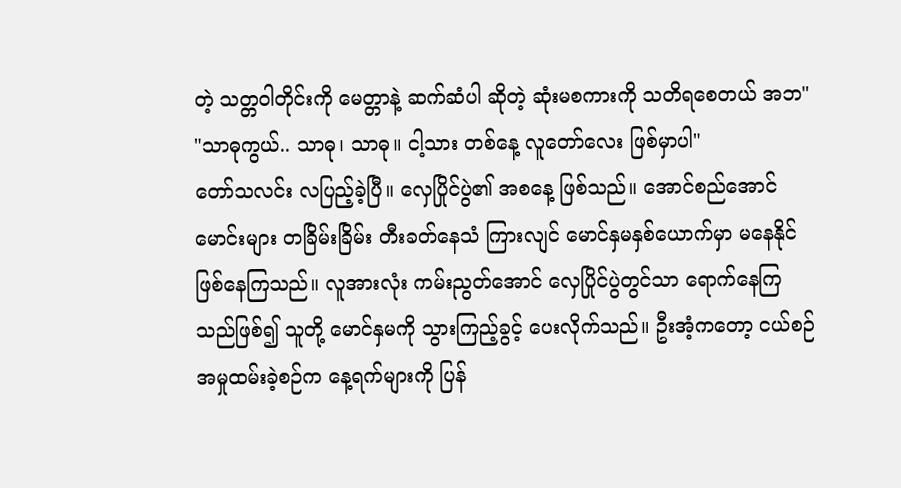တဲ့ သတ္တဝါတိုင်းကို မေတ္တာနဲ့ ဆက်ဆံပါ ဆိုတဲ့ ဆုံးမစကားကို သတိရစေတယ် အဘ"
"သာဓုကွယ်.. သာဓု၊ သာဓု။ ငါ့သား တစ်နေ့ လူတော်လေး ဖြစ်မှာပါ"
တော်သလင်း လပြည့်ခဲ့ပြီ။ လှေပြိုင်ပွဲ၏ အစနေ့ ဖြစ်သည်။ အောင်စည်အောင်မောင်းများ တခြိမ်းခြိမ်း တီးခတ်နေသံ ကြားလျင် မောင်နှမနှစ်ယောက်မှာ မနေနိုင်ဖြစ်နေကြသည်။ လူအားလုံး ကမ်းညွတ်အောင် လှေပြိုင်ပွဲတွင်သာ ရောက်နေကြသည်ဖြစ်၍ သူတို့ မောင်နှမကို သွားကြည့်ခွင့် ပေးလိုက်သည်။ ဦးအံ့ကတော့ ငယ်စဉ် အမှုထမ်းခဲ့စဉ်က နေ့ရက်များကို ပြန်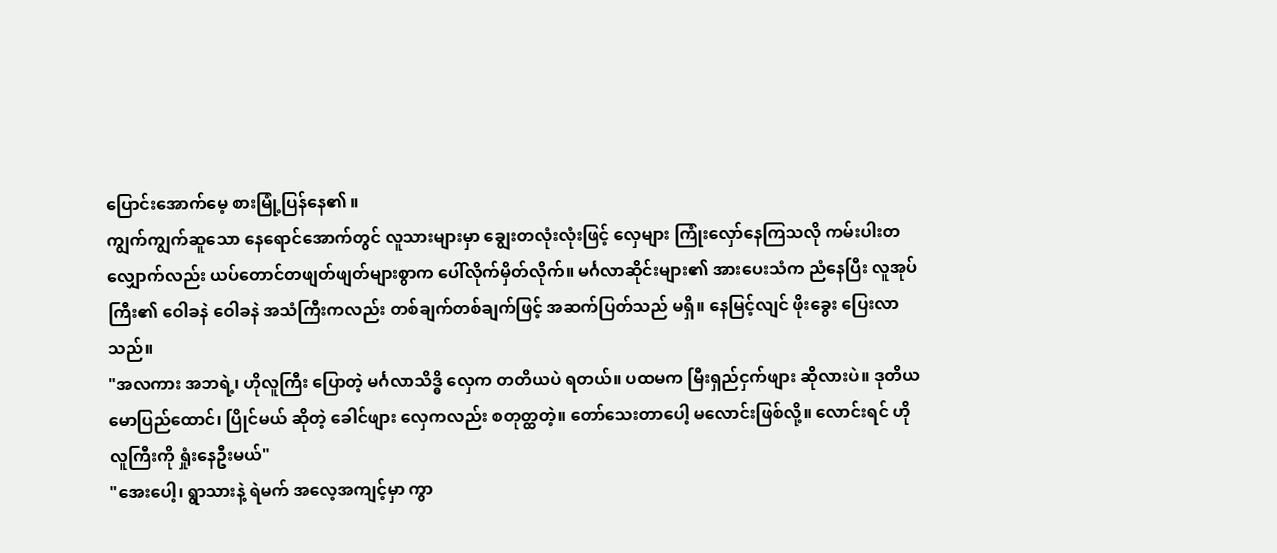ပြောင်းအောက်မေ့ စားမြုံ့ပြန်နေ၏ ။
ကျွက်ကျွက်ဆူသော နေရောင်အောက်တွင် လူသားများမှာ ချွေးတလုံးလုံးဖြင့် လှေများ ကြုံးလှော်နေကြသလို ကမ်းပါးတလျှောက်လည်း ယပ်တောင်တဖျတ်ဖျတ်များစွာက ပေါ်လိုက်မှိတ်လိုက်။ မင်္ဂလာဆိုင်းများ၏ အားပေးသံက ညံနေပြီး လူအုပ်ကြီး၏ ဝေါခနဲ ဝေါခနဲ အသံကြီးကလည်း တစ်ချက်တစ်ချက်ဖြင့် အဆက်ပြတ်သည် မရှိ။ နေမြင့်လျင် ဖိုးခွေး ပြေးလာသည်။
"အလကား အဘရဲ့၊ ဟိုလူကြီး ပြောတဲ့ မင်္ဂလာသိဒ္ဓိ လှေက တတိယပဲ ရတယ်။ ပထမက မြီးရှည်ငှက်ဖျား ဆိုလားပဲ။ ဒုတိယ မောပြည်ထောင်၊ ပြိုင်မယ် ဆိုတဲ့ ခေါင်ဖျား လှေကလည်း စတုတ္ထတဲ့။ တော်သေးတာပေါ့ မလောင်းဖြစ်လို့။ လောင်းရင် ဟိုလူကြီးကို ရှုံးနေဦးမယ်"
"အေးပေါ့၊ ရွာသားနဲ့ ရဲမက် အလေ့အကျင့်မှာ ကွာ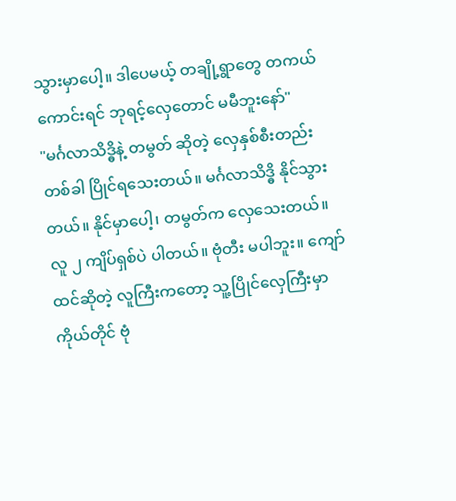သွားမှာပေါ့။ ဒါပေမယ့် တချို့ရွာတွေ တကယ်ကောင်းရင် ဘုရင့်လှေတောင် မမီဘူးနော်"
"မင်္ဂလာသိဒ္ဓိနဲ့ တမွတ် ဆိုတဲ့ လှေနှစ်စီးတည်း တစ်ခါ ပြိုင်ရသေးတယ်။ မင်္ဂလာသိဒ္ဓိ နိုင်သွားတယ်။ နိုင်မှာပေါ့၊ တမွတ်က လှေသေးတယ်။ လူ ၂ ကျိပ်ရှစ်ပဲ ပါတယ်။ ဗုံတီး မပါဘူး။ ကျော်ထင်ဆိုတဲ့ လူကြီးကတော့ သူ့ပြိုင်လှေကြီးမှာ ကိုယ်တိုင် ဗုံ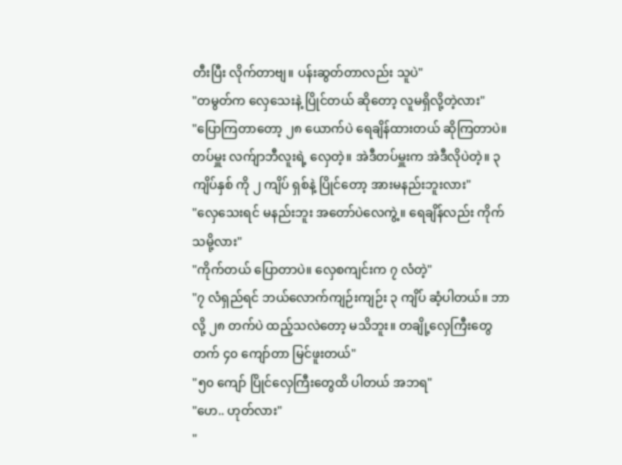တီးပြီး လိုက်တာဗျ။ ပန်းဆွတ်တာလည်း သူပဲ"
"တမွတ်က လှေသေးနဲ့ ပြိုင်တယ် ဆိုတော့ လူမရှိလို့တဲ့လား"
"ပြောကြတာတော့ ၂၈ ယောက်ပဲ ရေချိန်ထားတယ် ဆိုကြတာပဲ။ တပ်မှူး လက်ျာဘီလူးရဲ့ လှေတဲ့။ အဲဒီတပ်မှူးက အဲဒီလိုပဲတဲ့။ ၃ ကျိပ်နှစ် ကို ၂ ကျိပ် ရှစ်နဲ့ ပြိုင်တော့ အားမနည်းဘူးလား"
"လှေသေးရင် မနည်းဘူး အတော်ပဲလေကွဲ့။ ရေချိန်လည်း ကိုက်သမို့လား"
"ကိုက်တယ် ပြောတာပဲ။ လှေစကျင်းက ၇ လံတဲ့"
"၇ လံရှည်ရင် ဘယ်လောက်ကျဉ်းကျဉ်း ၃ ကျိပ် ဆံ့ပါတယ်။ ဘာလို့ ၂၈ တက်ပဲ ထည့်သလဲတော့ မသိဘူး။ တချို့လှေကြီးတွေ တက် ၄၀ ကျော်တာ မြင်ဖူးတယ်"
"၅၀ ကျော် ပြိုင်လှေကြီးတွေထိ ပါတယ် အဘရ"
"ဟေ.. ဟုတ်လား"
"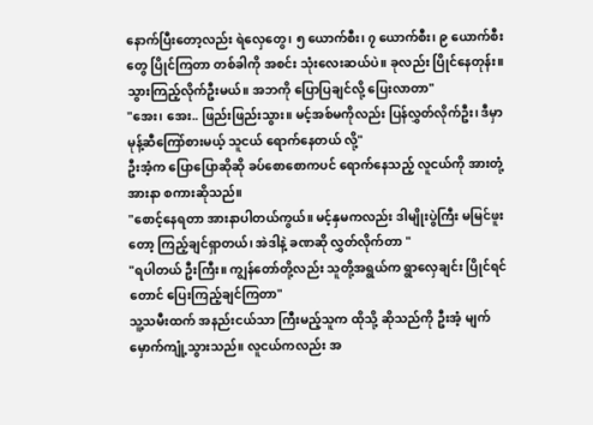နောက်ပြီးတော့လည်း ရဲလှေတွေ၊ ၅ ယောက်စီး၊ ၇ ယောက်စီး၊ ၉ ယောက်စီးတွေ ပြိုင်ကြတာ တစ်ခါကို အစင်း သုံးလေးဆယ်ပဲ။ ခုလည်း ပြိုင်နေတုန်း။ သွားကြည့်လိုက်ဦးမယ်။ အဘကို ပြောပြချင်လို့ ပြေးလာတာ"
"အေး၊ အေး.. ဖြည်းဖြည်းသွား။ မင့်အစ်မကိုလည်း ပြန်လွှတ်လိုက်ဦး၊ ဒီမှာ မုန့်ဆီကြော်စားမယ့် သူငယ် ရောက်နေတယ် လို့"
ဦးအံ့က ပြောပြောဆိုဆို ခပ်စောစောကပင် ရောက်နေသည့် လူငယ်ကို အားတုံ့အားနာ စကားဆိုသည်။
"စောင့်နေရတာ အားနာပါတယ်ကွယ်။ မင့်နှမကလည်း ဒါမျိုးပွဲကြီး မမြင်ဖူးတော့ ကြည့်ချင်ရှာတယ်၊ အဲဒါနဲ့ ခဏဆို လွှတ်လိုက်တာ "
"ရပါတယ် ဦးကြီး။ ကျွန်တော်တို့လည်း သူတို့အရွယ်က ရွာလှေချင်း ပြိုင်ရင်တောင် ပြေးကြည့်ချင်ကြတာ"
သူ့သမီးထက် အနည်းငယ်သာ ကြီးမည့်သူက ထိုသို့ ဆိုသည်ကို ဦးအံ့ မျက်မှောက်ကျုံ့သွားသည်။ လူငယ်ကလည်း အ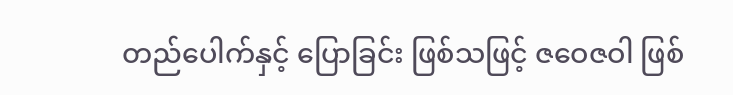တည်ပေါက်နှင့် ပြောခြင်း ဖြစ်သဖြင့် ဇဝေဇဝါ ဖြစ်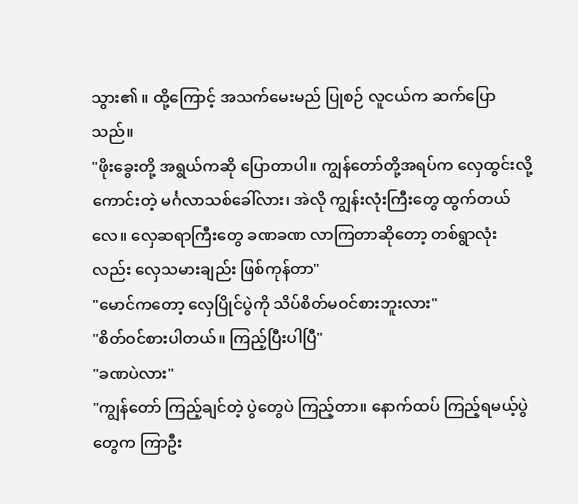သွား၏ ။ ထို့ကြောင့် အသက်မေးမည် ပြုစဉ် လူငယ်က ဆက်ပြောသည်။
"ဖိုးခွေးတို့ အရွယ်ကဆို ပြောတာပါ။ ကျွန်တော်တို့အရပ်က လှေထွင်းလို့ကောင်းတဲ့ မင်္ဂလာသစ်ခေါ်လား၊ အဲလို ကျွန်းလုံးကြီးတွေ ထွက်တယ်လေ။ လှေဆရာကြီးတွေ ခဏခဏ လာကြတာဆိုတော့ တစ်ရွာလုံးလည်း လှေသမားချည်း ဖြစ်ကုန်တာ"
"မောင်ကတော့ လှေပြိုင်ပွဲကို သိပ်စိတ်မဝင်စားဘူးလား"
"စိတ်ဝင်စားပါတယ်။ ကြည့်ပြီးပါပြီ"
"ခဏပဲလား"
"ကျွန်တော် ကြည့်ချင်တဲ့ ပွဲတွေပဲ ကြည့်တာ။ နောက်ထပ် ကြည့်ရမယ့်ပွဲတွေက ကြာဦး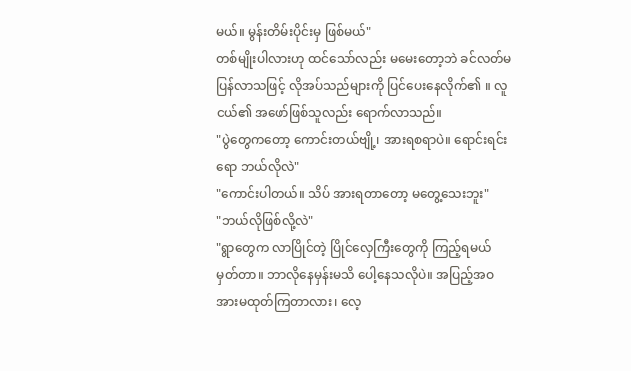မယ်။ မွန်းတိမ်းပိုင်းမှ ဖြစ်မယ်"
တစ်မျိုးပါလားဟု ထင်သော်လည်း မမေးတော့ဘဲ ခင်လတ်မ ပြန်လာသဖြင့် လိုအပ်သည်များကို ပြင်ပေးနေလိုက်၏ ။ လူငယ်၏ အဖော်ဖြစ်သူလည်း ရောက်လာသည်။
"ပွဲတွေကတော့ ကောင်းတယ်ဗျို့၊ အားရစရာပဲ။ ရောင်းရင်းရော ဘယ်လိုလဲ"
"ကောင်းပါတယ်။ သိပ် အားရတာတော့ မတွေ့သေးဘူး"
"ဘယ်လိုဖြစ်လို့လဲ"
"ရွာတွေက လာပြိုင်တဲ့ ပြိုင်လှေကြီးတွေကို ကြည့်ရမယ် မှတ်တာ။ ဘာလိုနေမှန်းမသိ ပေါ့နေသလိုပဲ။ အပြည့်အဝ အားမထုတ်ကြတာလား၊ လေ့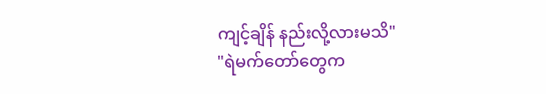ကျင့်ချိန် နည်းလို့လားမသိ"
"ရဲမက်တော်တွေက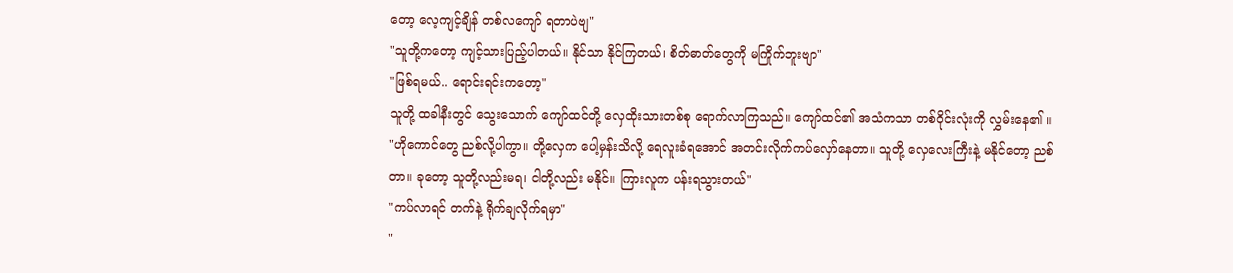တော့ လေ့ကျင့်ချိန် တစ်လကျော် ရတာပဲဗျ"
"သူတို့ကတော့ ကျင့်သားပြည့်ပါတယ်။ နိုင်သာ နိုင်ကြတယ်၊ စိတ်ဓာတ်တွေကို မကြိုက်ဘူးဗျာ"
"ဖြစ်ရမယ်.. ရောင်းရင်းကတော့"
သူတို့ ထခါနီးတွင် သွေးသောက် ကျော်ထင်တို့ လှေထိုးသားတစ်စု ရောက်လာကြသည်။ ကျော်ထင်၏ အသံကသာ တစ်ဝိုင်းလုံးကို လွှမ်းနေ၏ ။
"ဟိုကောင်တွေ ညစ်လို့ပါကွာ။ တို့လှေက ပေါ့မှန်းသိလို့ ရေလူးခံရအောင် အတင်းလိုက်ကပ်လှော်နေတာ။ သူတို့ လှေလေးကြီးနဲ့ မနိုင်တော့ ညစ်တာ။ ခုတော့ သူတို့လည်းမရ၊ ငါတို့လည်း မနိုင်။ ကြားလူက ပန်းရသွားတယ်"
"ကပ်လာရင် တက်နဲ့ ရိုက်ချလိုက်ရမှာ"
"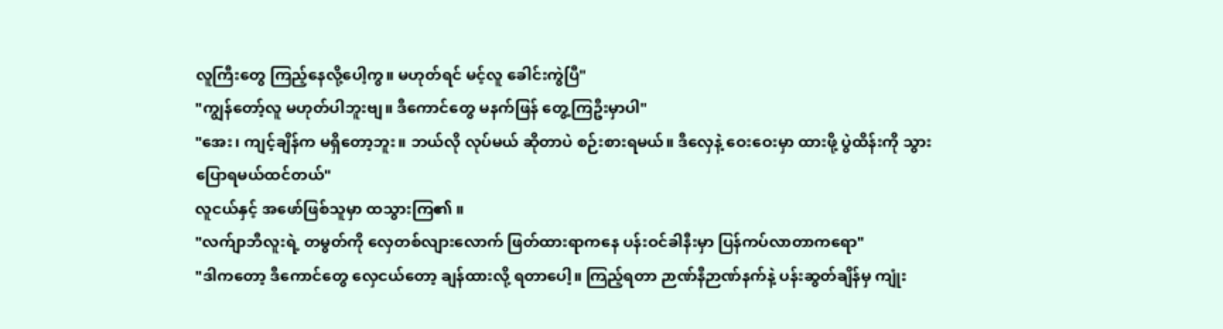လူကြီးတွေ ကြည့်နေလို့ပေါ့ကွ။ မဟုတ်ရင် မင့်လူ ခေါင်းကွဲပြီ"
"ကျွန်တော့်လူ မဟုတ်ပါဘူးဗျ။ ဒီကောင်တွေ မနက်ဖြန် တွေ့ကြဦးမှာပါ"
"အေး၊ ကျင့်ချိန်က မရှိတော့ဘူး။ ဘယ်လို လုပ်မယ် ဆိုတာပဲ စဉ်းစားရမယ်။ ဒီလှေနဲ့ ဝေးဝေးမှာ ထားဖို့ ပွဲထိန်းကို သွားပြောရမယ်ထင်တယ်"
လူငယ်နှင့် အဖော်ဖြစ်သူမှာ ထသွားကြ၏ ။
"လက်ျာဘီလူးရဲ့ တမွတ်ကို လှေတစ်လျားလောက် ဖြတ်ထားရာကနေ ပန်းဝင်ခါနီးမှာ ပြန်ကပ်လာတာကရော"
"ဒါကတော့ ဒီကောင်တွေ လှေငယ်တော့ ချန်ထားလို့ ရတာပေါ့။ ကြည့်ရတာ ဉာဏ်နီဉာဏ်နက်နဲ့ ပန်းဆွတ်ချိန်မှ ကျုံး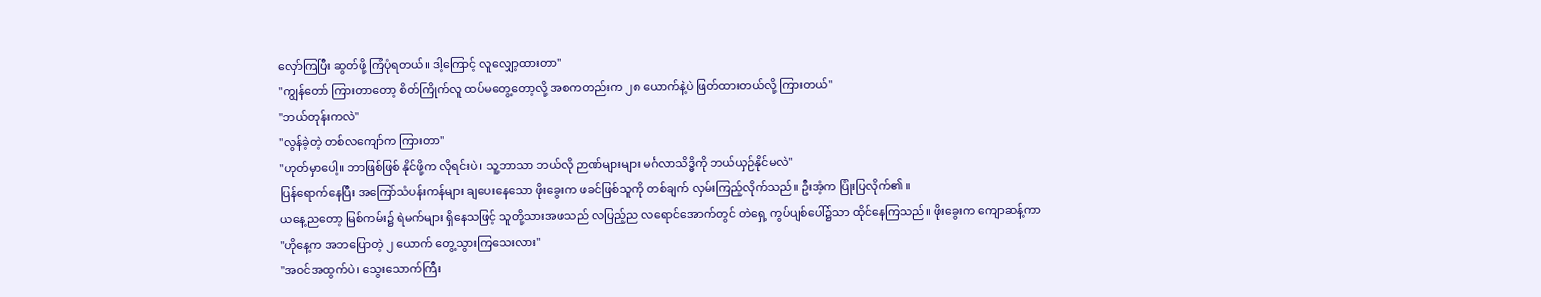လှော်ကြပြီး ဆွတ်ဖို့ ကြံပုံရတယ်။ ဒါ့ကြောင့် လူလျှော့ထားတာ"
"ကျွန်တော် ကြားတာတော့ စိတ်ကြိုက်လူ ထပ်မတွေ့တော့လို့ အစကတည်းက ၂၈ ယောက်နဲ့ပဲ ဖြတ်ထားတယ်လို့ ကြားတယ်"
"ဘယ်တုန်းကလဲ"
"လွန်ခဲ့တဲ့ တစ်လကျော်က ကြားတာ"
"ဟုတ်မှာပေါ့။ ဘာဖြစ်ဖြစ် နိုင်ဖို့က လိုရင်းပဲ၊ သူ့ဘာသာ ဘယ်လို ဉာဏ်များများ မင်္ဂလာသိဒ္ဓိကို ဘယ်ယှဉ်နိုင်မလဲ"
ပြန်ရောက်နေပြီး အကြော်သံပန်းကန်များ ချပေးနေသော ဖိုးခွေးက ဖခင်ဖြစ်သူကို တစ်ချက် လှမ်းကြည့်လိုက်သည်။ ဦးအံ့က ပြုံးပြလိုက်၏ ။
ယနေ့ညတော့ မြစ်ကမ်း၌ ရဲမက်များ ရှိနေသဖြင့် သူတို့သားအဖသည် လပြည့်ည လရောင်အောက်တွင် တဲရှေ့ ကွပ်ပျစ်ပေါ်၌သာ ထိုင်နေကြသည်။ ဖိုးခွေးက ကျောဆန့်ကာ
"ဟိုနေ့က အဘပြောတဲ့ ၂ ယောက် တွေ့သွားကြသေးလား"
"အဝင်အထွက်ပဲ၊ သွေးသောက်ကြီး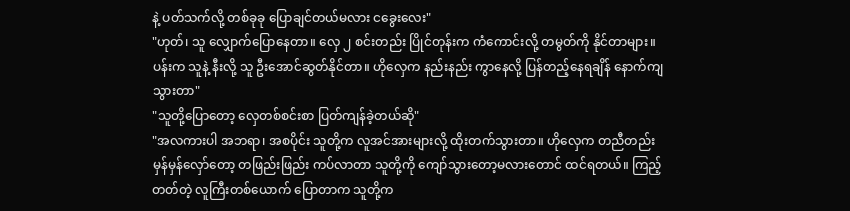နဲ့ ပတ်သက်လို့ တစ်ခုခု ပြောချင်တယ်မလား ငခွေးလေး"
"ဟုတ်၊ သူ လျှောက်ပြောနေတာ။ လှေ ၂ စင်းတည်း ပြိုင်တုန်းက ကံကောင်းလို့ တမွတ်ကို နိုင်တာများ။ ပန်းက သူနဲ့ နီးလို့ သူ ဦးအောင်ဆွတ်နိုင်တာ။ ဟိုလှေက နည်းနည်း ကွာနေလို့ ပြန်တည့်နေရချိန် နောက်ကျသွားတာ"
"သူတို့ပြောတော့ လှေတစ်စင်းစာ ပြတ်ကျန်ခဲ့တယ်ဆို"
"အလကားပါ အဘရာ၊ အစပိုင်း သူတို့က လူအင်အားများလို့ ထိုးတက်သွားတာ။ ဟိုလှေက တညီတည်း မှန်မှန်လှော်တော့ တဖြည်းဖြည်း ကပ်လာတာ သူတို့ကို ကျော်သွားတော့မလားတောင် ထင်ရတယ်။ ကြည့်တတ်တဲ့ လူကြီးတစ်ယောက် ပြောတာက သူတို့က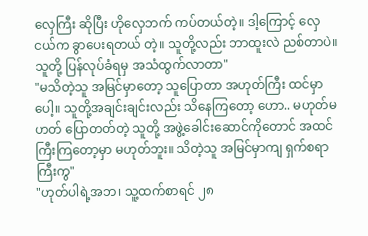လှေကြီး ဆိုပြီး ဟိုလှေဘက် ကပ်တယ်တဲ့။ ဒါ့ကြောင့် လှေငယ်က ခွာပေးရတယ် တဲ့။ သူတို့လည်း ဘာထူးလဲ ညစ်တာပဲ။ သူတို့ ပြန်လုပ်ခံရမှ အသံထွက်လာတာ"
"မသိတဲ့သူ အမြင်မှာတော့ သူပြောတာ အဟုတ်ကြီး ထင်မှာပေါ့။ သူတို့အချင်းချင်းလည်း သိနေကြတော့ ဟော.. မဟုတ်မဟတ် ပြောတတ်တဲ့ သူတို့ အဖွဲ့ခေါင်းဆောင်ကိုတောင် အထင်ကြီးကြတော့မှာ မဟုတ်ဘူး။ သိတဲ့သူ အမြင်မှာကျ ရှက်စရာကြီးကွ"
"ဟုတ်ပါရဲ့အဘ၊ သူ့ထက်စာရင် ၂၈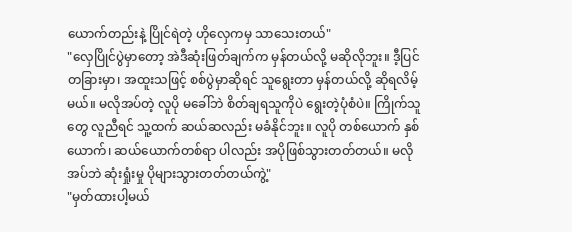ယောက်တည်းနဲ့ ပြိုင်ရဲတဲ့ ဟိုလှေကမှ သာသေးတယ်"
"လှေပြိုင်ပွဲမှာတော့ အဲဒီဆုံးဖြတ်ချက်က မှန်တယ်လို့ မဆိုလိုဘူး။ ဒီ့ပြင် တခြားမှာ၊ အထူးသဖြင့် စစ်ပွဲမှာဆိုရင် သူရွေးတာ မှန်တယ်လို့ ဆိုရလိမ့်မယ်။ မလိုအပ်တဲ့ လူပို မခေါ်ဘဲ စိတ်ချရသူကိုပဲ ရွေးတဲ့ပုံစံပဲ။ ကြိုက်သူတွေ လူညီရင် သူ့ထက် ဆယ်ဆလည်း မခံနိုင်ဘူး။ လူပို တစ်ယောက် နှစ်ယောက်၊ ဆယ်ယောက်တစ်ရာ ပါလည်း အပိုဖြစ်သွားတတ်တယ်။ မလိုအပ်ဘဲ ဆုံးရှုံးမှု ပိုများသွားတတ်တယ်ကွဲ့"
"မှတ်ထားပါ့မယ်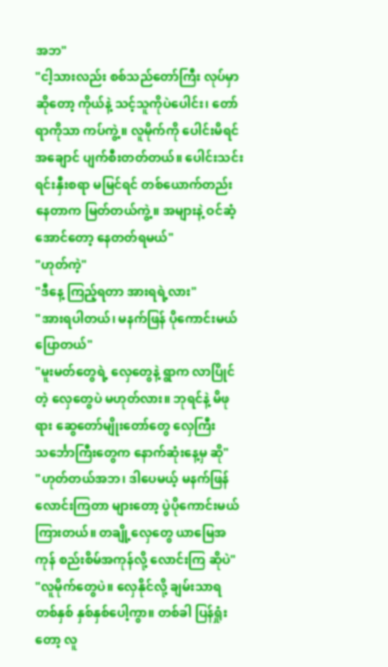အဘ"
"ငါ့သားလည်း စစ်သည်တော်ကြီး လုပ်မှာဆိုတော့ ကိုယ်နဲ့ သင့်သူကိုပဲပေါင်း၊ တော်ရာကိုသာ ကပ်ကွဲ့။ လူမိုက်ကို ပေါင်းမိရင် အချောင် ပျက်စီးတတ်တယ်။ ပေါင်းသင်းရင်းနှီးစရာ မမြင်ရင် တစ်ယောက်တည်းနေတာက မြတ်တယ်ကွဲ့။ အများနဲ့ ဝင်ဆံ့အောင်တော့ နေတတ်ရမယ်"
"ဟုတ်ကဲ့"
"ဒီနေ့ ကြည့်ရတာ အားရရဲ့လား"
"အားရပါတယ်၊ မနက်ဖြန် ပိုကောင်းမယ် ပြောတယ်"
"မူးမတ်တွေရဲ့ လှေတွေနဲ့ ရွာက လာပြိုင်တဲ့ လှေတွေပဲ မဟုတ်လား။ ဘုရင်နဲ့ မိဖုရား ဆွေတော်မျိုးတော်တွေ လှေကြီး သင်္ဘောကြီးတွေက နောက်ဆုံးနေ့မှ ဆို"
"ဟုတ်တယ်အဘ၊ ဒါပေမယ့် မနက်ဖြန် လောင်းကြတာ များတော့ ပွဲပိုကောင်းမယ် ကြားတယ်။ တချို့လှေတွေ ယာမြေအကုန် စည်းစိမ်အကုန်လို့ လောင်းကြ ဆိုပဲ"
"လူမိုက်တွေပဲ။ လှေနိုင်လို့ ချမ်းသာရ တစ်နှစ် နှစ်နှစ်ပေါ့ကွာ။ တစ်ခါ ပြန်ရှုံးတော့ လူ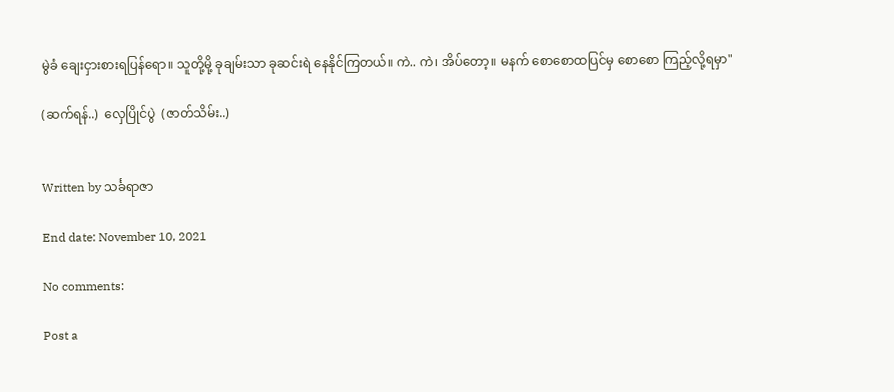မွဲခံ ချေးငှားစားရပြန်ရော။ သူတို့မို့ ခုချမ်းသာ ခုဆင်းရဲ နေနိုင်ကြတယ်။ ကဲ.. ကဲ၊ အိပ်တော့။ မနက် စောစောထပြင်မှ စောစော ကြည့်လို့ရမှာ"

(ဆက်ရန်..)  လှေပြိုင်ပွဲ  (ဇာတ်သိမ်း..)


Written by သင်္ခရာဇာ

End date: November 10, 2021

No comments:

Post a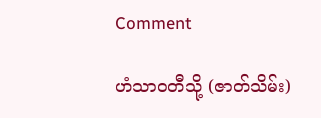Comment

ဟံသာဝတီသို့ (ဇာတ်သိမ်း)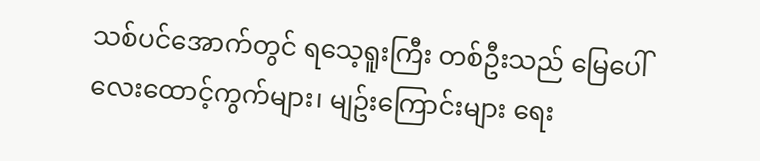သစ်ပင်အောက်တွင် ရသေ့ရူးကြီး တစ်ဦးသည် မြေပေါ် လေးထောင့်ကွက်များ၊ မျဥ်းကြောင်းများ ရေး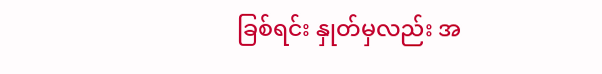ခြစ်ရင်း နှုတ်မှလည်း အ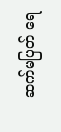ဆက်မပြတ် ရေ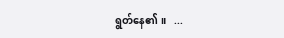ရွတ်နေ၏ ။   ...